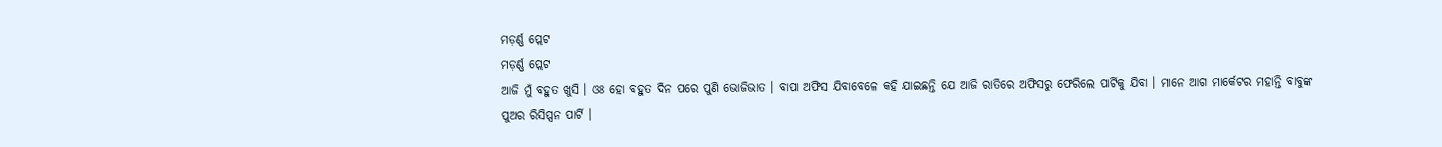ମଡ଼ର୍ଣ୍ଣ ପ୍ଲେଟ
ମଡ଼ର୍ଣ୍ଣ ପ୍ଲେଟ
ଆଜି ମୁଁ ବହୁତ ଖୁସି । ଓଃ ହୋ ବହୁତ ଦିନ ପରେ ପୁଣି ଭୋଜିଭାତ । ବାପା ଅଫିସ ଯିବାବେଳେ କହି ଯାଇଛନ୍ତି ଯେ ଆଜି ରାତିରେ ଅଫିସରୁ ଫେରିଲେ ପାର୍ଟିକୁ ଯିବା । ମାନେ ଆଗ ମାର୍କେଟର ମହାନ୍ତି ବାବୁଙ୍କ ପୁଅର ରିସିପ୍ସନ ପାର୍ଟି ।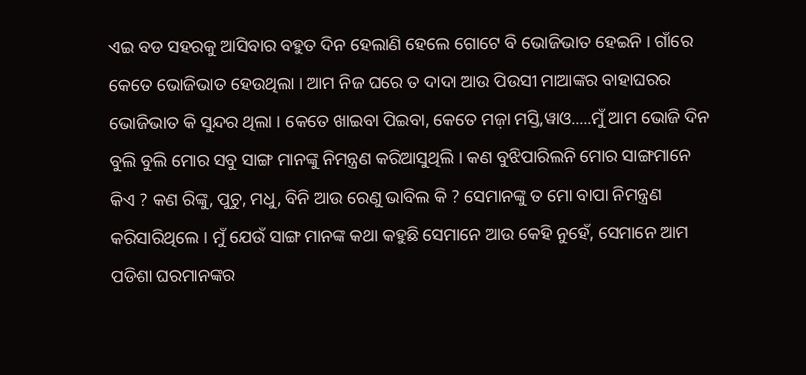ଏଇ ବଡ ସହରକୁ ଆସିବାର ବହୁତ ଦିନ ହେଲାଣି ହେଲେ ଗୋଟେ ବି ଭୋଜିଭାତ ହେଇନି । ଗାଁରେ କେତେ ଭୋଜିଭାତ ହେଉଥିଲା । ଆମ ନିଜ ଘରେ ତ ଦାଦା ଆଉ ପିଉସୀ ମାଆଙ୍କର ବାହାଘରର ଭୋଜିଭାତ କି ସୁନ୍ଦର ଥିଲା । କେତେ ଖାଇବା ପିଇବା, କେତେ ମଜ଼ା ମସ୍ତି,ୱାଓ.....ମୁଁ ଆମ ଭୋଜି ଦିନ ବୁଲି ବୁଲି ମୋର ସବୁ ସାଙ୍ଗ ମାନଙ୍କୁ ନିମନ୍ତ୍ରଣ କରିଆସୁଥିଲି । କଣ ବୁଝିପାରିଲନି ମୋର ସାଙ୍ଗମାନେ କିଏ ? କଣ ରିଙ୍କୁ, ପୁଚୁ, ମଧୁ, ବିନି ଆଉ ରେଣୁ ଭାବିଲ କି ? ସେମାନଙ୍କୁ ତ ମୋ ବାପା ନିମନ୍ତ୍ରଣ କରିସାରିଥିଲେ । ମୁଁ ଯେଉଁ ସାଙ୍ଗ ମାନଙ୍କ କଥା କହୁଛି ସେମାନେ ଆଉ କେହି ନୁହେଁ, ସେମାନେ ଆମ ପଡିଶା ଘରମାନଙ୍କର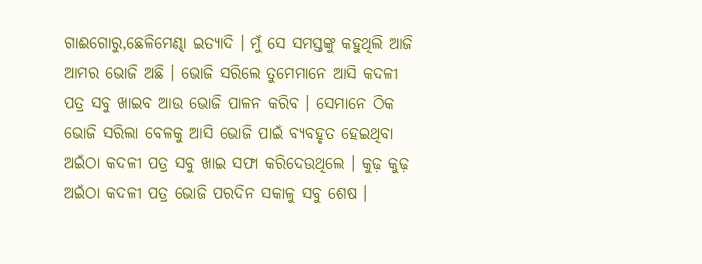ଗାଈଗୋରୁ,ଛେଳିମେଣ୍ଢା ଇତ୍ୟାଦି । ମୁଁ ସେ ସମସ୍ତଙ୍କୁ କହୁଥିଲି ଆଜି ଆମର ଭୋଜି ଅଛି । ଭୋଜି ସରିଲେ ତୁମେମାନେ ଆସି କଦଳୀ ପତ୍ର ସବୁ ଖାଇବ ଆଉ ଭୋଜି ପାଳନ କରିବ । ସେମାନେ ଠିକ ଭୋଜି ସରିଲା ବେଳକୁ ଆସି ଭୋଜି ପାଇଁ ବ୍ୟବହୃତ ହେଇଥିବା ଅଇଁଠା କଦଳୀ ପତ୍ର ସବୁ ଖାଇ ସଫା କରିଦେଉଥିଲେ । କୁଢ଼ କୁଢ଼ ଅଇଁଠା କଦଳୀ ପତ୍ର ଭୋଜି ପରଦିନ ସକାଳୁ ସବୁ ଶେଷ ।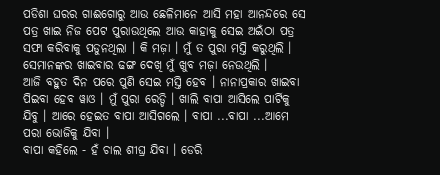ପଡିଶା ଘରର ଗାଈଗୋରୁ ଆଉ ଛେଳିମାନେ ଆସି ମହା ଆନନ୍ଦରେ ସେ ପତ୍ର ଖାଇ ନିଜ ପେଟ ପୁରାଉଥିଲେ ଆଉ କାହାକୁ ସେଇ ଅଇଁଠା ପତ୍ର ସଫା କରିବାକୁ ପଡୁନଥିଲା । କି ମଜ଼ା । ମୁଁ ତ ପୁରା ମସ୍ତି କରୁଥିଲି । ସେମାନଙ୍କର ଖାଇବାର ଢଙ୍ଗ ଦେଖି ମୁଁ ଖୁବ ମଜ଼ା ନେଉଥିଲି ।
ଆଜି ବହୁତ ଦିନ ପରେ ପୁଣି ସେଇ ମସ୍ତି ହେବ । ନାନାପ୍ରକାର ଖାଇବା ପିଇବା ହେବ ୱାଓ । ମୁଁ ପୁରା ରେଡ୍ଡି । ଖାଲି ବାପା ଆସିଲେ ପାର୍ଟିକୁ ଯିବୁ । ଆରେ ହେଇତ ବାପା ଆସିଗଲେ । ବାପା ...ବାପା ...ଆମେ ପରା ଭୋଜିକୁ ଯିବା ।
ବାପା କହିଲେ - ହଁ ଚାଲ ଶୀଘ୍ର ଯିବା । ଡେରି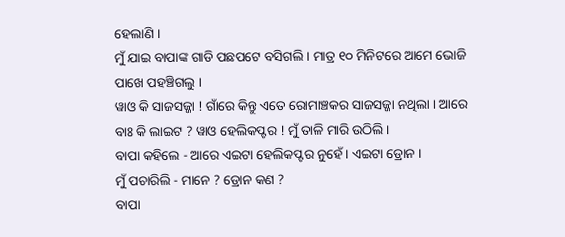ହେଲାଣି ।
ମୁଁ ଯାଇ ବାପାଙ୍କ ଗାଡି ପଛପଟେ ବସିଗଲି । ମାତ୍ର ୧୦ ମିନିଟରେ ଆମେ ଭୋଜି ପାଖେ ପହଞ୍ଚିଗଲୁ ।
ୱାଓ କି ସାଜସଜ୍ଜା ! ଗାଁରେ କିନ୍ତୁ ଏତେ ରୋମାଞ୍ଚକର ସାଜସଜ୍ଜା ନଥିଲା । ଆରେ ବାଃ କି ଲାଇଟ ? ୱାଓ ହେଲିକପ୍ଟର ! ମୁଁ ତାଳି ମାରି ଉଠିଲି ।
ବାପା କହିଲେ - ଆରେ ଏଇଟା ହେଲିକପ୍ଟର ନୁହେଁ । ଏଇଟା ଡ୍ରୋନ ।
ମୁଁ ପଚାରିଲି - ମାନେ ? ଡ୍ରୋନ କଣ ?
ବାପା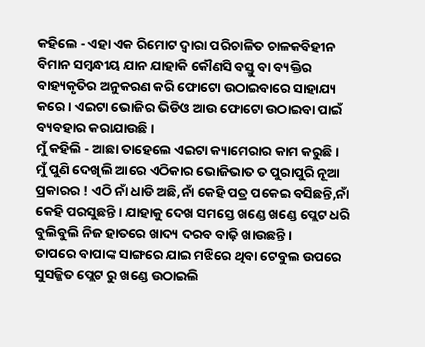କହିଲେ - ଏହା ଏକ ରିମୋଟ ଦ୍ୱାରା ପରିଚାଳିତ ଚାଳକବିହୀନ ବିମାନ ସମ୍ବନ୍ଧୀୟ ଯାନ ଯାହାକି କୌଣସି ବସ୍ତୁ ବା ବ୍ୟକ୍ତିର ବାହ୍ୟକୃତିର ଅନୁକରଣ କରି ଫୋଟୋ ଉଠାଇବାରେ ସାହାଯ୍ୟ କରେ । ଏଇଟା ଭୋଜିର ଭିଡିଓ ଆଉ ଫୋଟୋ ଉଠାଇବା ପାଇଁ ବ୍ୟବହାର କରାଯାଉଛି ।
ମୁଁ କହିଲି - ଆଛା ତାହେଲେ ଏଇଟା କ୍ୟାମେରାର କାମ କରୁଛି । ମୁଁ ପୁଣି ଦେଖିଲି ଆରେ ଏଠିକାର ଭୋଜିଭାତ ତ ପୁରାପୁରି ନୂଆ ପ୍ରକାରର ! ଏଠି ନାଁ ଧାଡି ଅଛି,ନାଁ କେହି ପତ୍ର ପକେଇ ବସିଛନ୍ତି,ନାଁ କେହି ପରସୁଛନ୍ତି । ଯାହାକୁ ଦେଖ ସମସ୍ତେ ଖଣ୍ଡେ ଖଣ୍ଡେ ପ୍ଲେଟ ଧରି ବୁଲିବୁଲି ନିଜ ହାତରେ ଖାଦ୍ୟ ଦରବ ବାଢ଼ି ଖାଉଛନ୍ତି ।
ତାପରେ ବାପାଙ୍କ ସାଙ୍ଗରେ ଯାଇ ମଝିରେ ଥିବା ଟେବୁଲ ଉପରେ ସୁସଜ୍ଜିତ ପ୍ଲେଟ ରୁ ଖଣ୍ଡେ ଉଠାଇଲି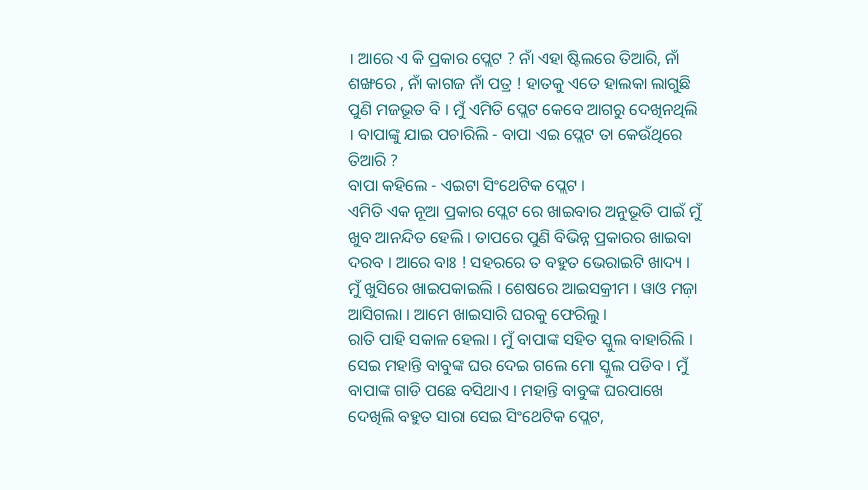। ଆରେ ଏ କି ପ୍ରକାର ପ୍ଲେଟ ? ନାଁ ଏହା ଷ୍ଟିଲରେ ତିଆରି, ନାଁ ଶଙ୍ଖରେ , ନାଁ କାଗଜ ନାଁ ପତ୍ର ! ହାତକୁ ଏତେ ହାଲକା ଲାଗୁଛି ପୁଣି ମଜଭୂତ ବି । ମୁଁ ଏମିତି ପ୍ଲେଟ କେବେ ଆଗରୁ ଦେଖିନଥିଲି । ବାପାଙ୍କୁ ଯାଇ ପଚାରିଲି - ବାପା ଏଇ ପ୍ଲେଟ ତା କେଉଁଥିରେ ତିଆରି ?
ବାପା କହିଲେ - ଏଇଟା ସିଂଥେଟିକ ପ୍ଲେଟ ।
ଏମିତି ଏକ ନୂଆ ପ୍ରକାର ପ୍ଲେଟ ରେ ଖାଇବାର ଅନୁଭୂତି ପାଇଁ ମୁଁ ଖୁବ ଆନନ୍ଦିତ ହେଲି । ତାପରେ ପୁଣି ବିଭିନ୍ନ ପ୍ରକାରର ଖାଇବା ଦରବ । ଆରେ ବାଃ ! ସହରରେ ତ ବହୁତ ଭେରାଇଟି ଖାଦ୍ୟ । ମୁଁ ଖୁସିରେ ଖାଇପକାଇଲି । ଶେଷରେ ଆଇସକ୍ରୀମ । ୱାଓ ମଜ଼ା ଆସିଗଲା । ଆମେ ଖାଇସାରି ଘରକୁ ଫେରିଲୁ ।
ରାତି ପାହି ସକାଳ ହେଲା । ମୁଁ ବାପାଙ୍କ ସହିତ ସ୍କୁଲ ବାହାରିଲି । ସେଇ ମହାନ୍ତି ବାବୁଙ୍କ ଘର ଦେଇ ଗଲେ ମୋ ସ୍କୁଲ ପଡିବ । ମୁଁ ବାପାଙ୍କ ଗାଡି ପଛେ ବସିଥାଏ । ମହାନ୍ତି ବାବୁଙ୍କ ଘରପାଖେ ଦେଖିଲି ବହୁତ ସାରା ସେଇ ସିଂଥେଟିକ ପ୍ଲେଟ,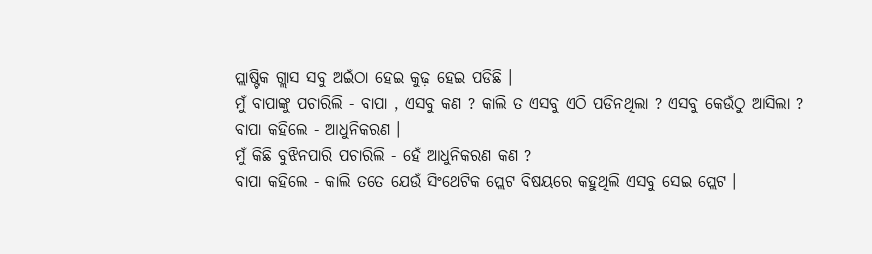ପ୍ଲାଷ୍ଟିକ ଗ୍ଲାସ ସବୁ ଅଇଁଠା ହେଇ କୁଢ଼ ହେଇ ପଡିଛି ।
ମୁଁ ବାପାଙ୍କୁ ପଚାରିଲି - ବାପା , ଏସବୁ କଣ ? କାଲି ତ ଏସବୁ ଏଠି ପଡିନଥିଲା ? ଏସବୁ କେଉଁଠୁ ଆସିଲା ?
ବାପା କହିଲେ - ଆଧୁନିକରଣ ।
ମୁଁ କିଛି ବୁଝିନପାରି ପଚାରିଲି - ହେଁ ଆଧୁନିକରଣ କଣ ?
ବାପା କହିଲେ - କାଲି ତତେ ଯେଉଁ ସିଂଥେଟିକ ପ୍ଲେଟ ବିଷୟରେ କହୁଥିଲି ଏସବୁ ସେଇ ପ୍ଲେଟ ।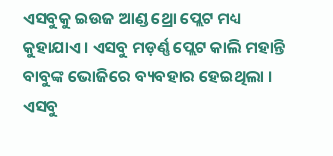ଏସବୁକୁ ଇଉଜ ଆଣ୍ଡ ଥ୍ରୋ ପ୍ଲେଟ ମଧ୍ୟ କୁହାଯାଏ । ଏସବୁ ମଡ଼ର୍ଣ୍ଣ ପ୍ଲେଟ କାଲି ମହାନ୍ତି ବାବୁଙ୍କ ଭୋଜିରେ ବ୍ୟବହାର ହେଇଥିଲା । ଏସବୁ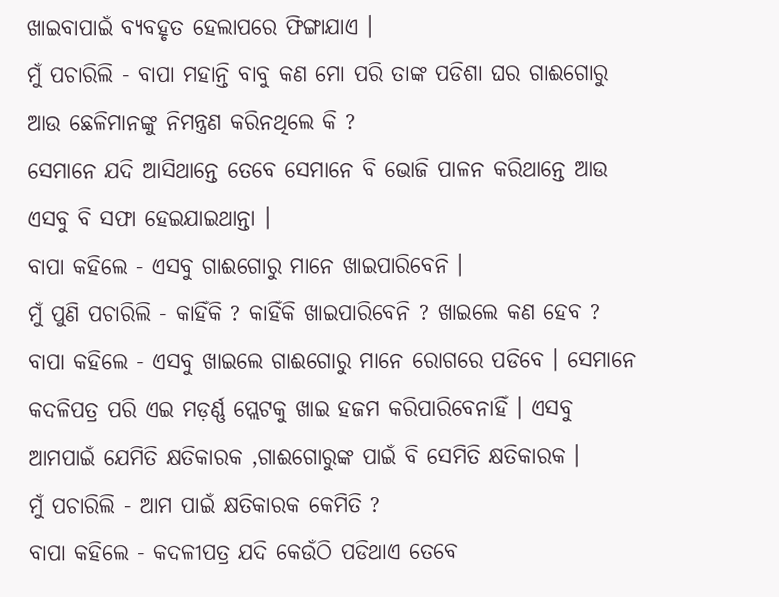ଖାଇବାପାଇଁ ବ୍ୟବହୃତ ହେଲାପରେ ଫିଙ୍ଗାଯାଏ ।
ମୁଁ ପଚାରିଲି - ବାପା ମହାନ୍ତି ବାବୁ କଣ ମୋ ପରି ତାଙ୍କ ପଡିଶା ଘର ଗାଈଗୋରୁ ଆଉ ଛେଳିମାନଙ୍କୁ ନିମନ୍ତ୍ରଣ କରିନଥିଲେ କି ?
ସେମାନେ ଯଦି ଆସିଥାନ୍ତେ ତେବେ ସେମାନେ ବି ଭୋଜି ପାଳନ କରିଥାନ୍ତେ ଆଉ ଏସବୁ ବି ସଫା ହେଇଯାଇଥାନ୍ତା ।
ବାପା କହିଲେ - ଏସବୁ ଗାଈଗୋରୁ ମାନେ ଖାଇପାରିବେନି ।
ମୁଁ ପୁଣି ପଚାରିଲି - କାହିଁକି ? କାହିଁକି ଖାଇପାରିବେନି ? ଖାଇଲେ କଣ ହେବ ?
ବାପା କହିଲେ - ଏସବୁ ଖାଇଲେ ଗାଈଗୋରୁ ମାନେ ରୋଗରେ ପଡିବେ । ସେମାନେ କଦଳିପତ୍ର ପରି ଏଇ ମଡ଼ର୍ଣ୍ଣ ପ୍ଲେଟକୁ ଖାଇ ହଜମ କରିପାରିବେନାହିଁ । ଏସବୁ ଆମପାଇଁ ଯେମିତି କ୍ଷତିକାରକ ,ଗାଈଗୋରୁଙ୍କ ପାଇଁ ବି ସେମିତି କ୍ଷତିକାରକ ।
ମୁଁ ପଚାରିଲି - ଆମ ପାଇଁ କ୍ଷତିକାରକ କେମିତି ?
ବାପା କହିଲେ - କଦଳୀପତ୍ର ଯଦି କେଉଁଠି ପଡିଥାଏ ତେବେ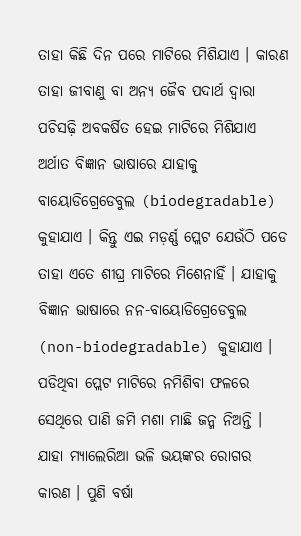ତାହା କିଛି ଦିନ ପରେ ମାଟିରେ ମିଶିଯାଏ । କାରଣ ତାହା ଜୀବାଣୁ ବା ଅନ୍ୟ ଜୈବ ପଦାର୍ଥ ଦ୍ୱାରା ପଚିସଢ଼ି ଅବକର୍ଷିତ ହେଇ ମାଟିରେ ମିଶିଯାଏ ଅର୍ଥାତ ବିଜ୍ଞାନ ଭାଷାରେ ଯାହାକୁ ବାୟୋଡିଗ୍ରେଡେବୁଲ (biodegradable) କୁହାଯାଏ । କିନ୍ତୁ ଏଇ ମଡ଼ର୍ଣ୍ଣ ପ୍ଲେଟ ଯେଉଁଠି ପଡେ ତାହା ଏତେ ଶୀଘ୍ର ମାଟିରେ ମିଶେନାହିଁ । ଯାହାକୁ ବିଜ୍ଞାନ ଭାଷାରେ ନନ-ବାୟୋଡିଗ୍ରେଡେବୁଲ (non-biodegradable) କୁହାଯାଏ । ପଡିଥିବା ପ୍ଲେଟ ମାଟିରେ ନମିଶିବା ଫଳରେ ସେଥିରେ ପାଣି ଜମି ମଶା ମାଛି ଜନ୍ମ ନିଅନ୍ତି । ଯାହା ମ୍ୟାଲେରିଆ ଭଳି ଭୟଙ୍କର ରୋଗର କାରଣ । ପୁଣି ବର୍ଷା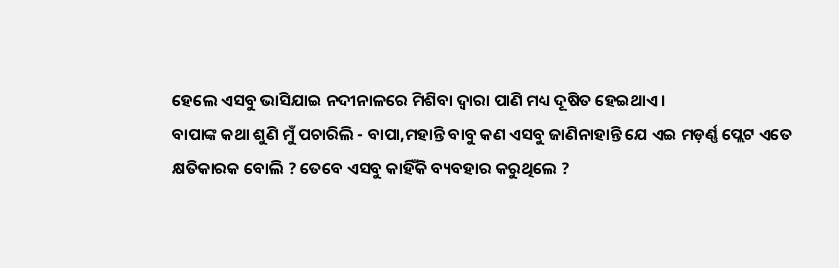ହେଲେ ଏସବୁ ଭାସିଯାଇ ନଦୀନାଳରେ ମିଶିବା ଦ୍ୱାରା ପାଣି ମଧ୍ୟ ଦୂଷିତ ହେଇଥାଏ ।
ବାପାଙ୍କ କଥା ଶୁଣି ମୁଁ ପଚାରିଲି - ବାପା,ମହାନ୍ତି ବାବୁ କଣ ଏସବୁ ଜାଣିନାହାନ୍ତି ଯେ ଏଇ ମଡ଼ର୍ଣ୍ଣ ପ୍ଲେଟ ଏତେ କ୍ଷତିକାରକ ବୋଲି ? ତେବେ ଏସବୁ କାହିଁକି ବ୍ୟବହାର କରୁଥିଲେ ?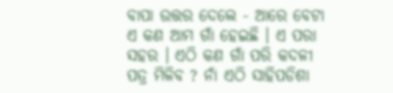ବାପା ଉତ୍ତର ଦେଲେ - ଆରେ ବେଟା ଏ କଣ ଆମ ଗାଁ ହେଇଛି । ଏ ପରା ସହର । ଏଠି କଣ ଗାଁ ପରି କଦଳୀ ପତ୍ର ମିଳିବ ? ନାଁ ଏଠି ସାହିପଡିଶା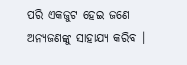ପରି ଏକଜୁଟ ହେଇ ଜଣେ ଅନ୍ୟଜଣଙ୍କୁ ସାହାଯ୍ୟ କରିବ ।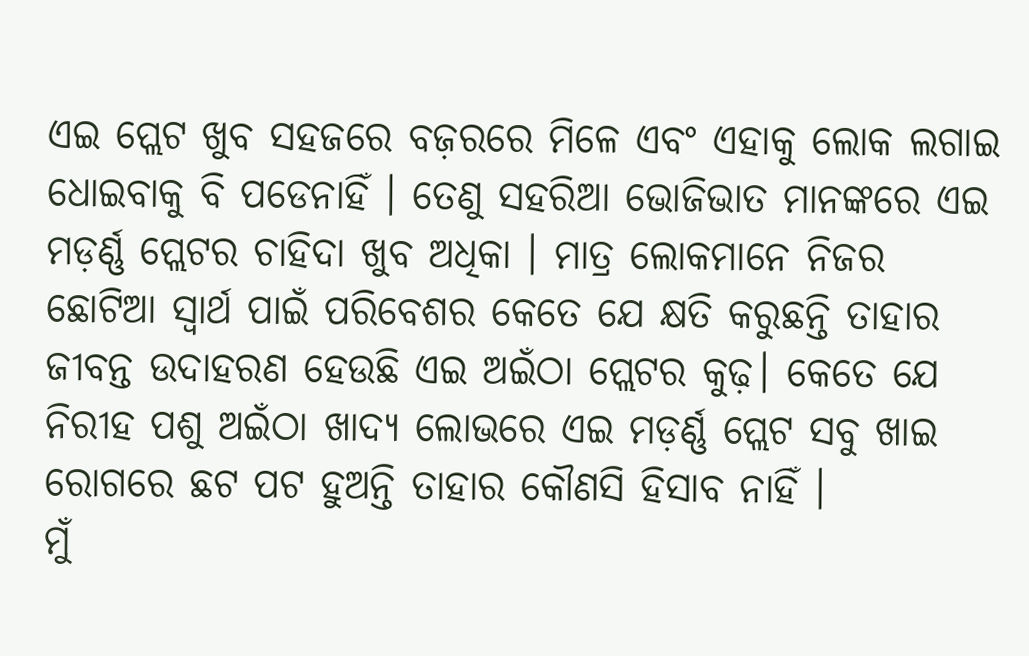ଏଇ ପ୍ଲେଟ ଖୁବ ସହଜରେ ବଜ଼ରରେ ମିଳେ ଏବଂ ଏହାକୁ ଲୋକ ଲଗାଇ ଧୋଇବାକୁ ବି ପଡେନାହିଁ । ତେଣୁ ସହରିଆ ଭୋଜିଭାତ ମାନଙ୍କରେ ଏଇ ମଡ଼ର୍ଣ୍ଣ ପ୍ଲେଟର ଚାହିଦା ଖୁବ ଅଧିକା । ମାତ୍ର ଲୋକମାନେ ନିଜର ଛୋଟିଆ ସ୍ୱାର୍ଥ ପାଇଁ ପରିବେଶର କେତେ ଯେ କ୍ଷତି କରୁଛନ୍ତି ତାହାର ଜୀବନ୍ତ ଉଦାହରଣ ହେଉଛି ଏଇ ଅଇଁଠା ପ୍ଲେଟର କୁଢ଼। କେତେ ଯେ ନିରୀହ ପଶୁ ଅଇଁଠା ଖାଦ୍ୟ ଲୋଭରେ ଏଇ ମଡ଼ର୍ଣ୍ଣ ପ୍ଲେଟ ସବୁ ଖାଇ ରୋଗରେ ଛଟ ପଟ ହୁଅନ୍ତି ତାହାର କୌଣସି ହିସାବ ନାହିଁ ।
ମୁଁ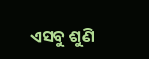ଏସବୁ ଶୁଣି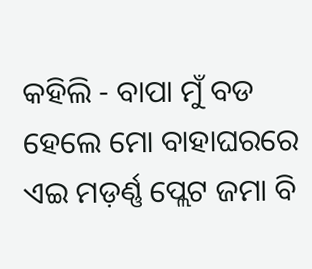କହିଲି - ବାପା ମୁଁ ବଡ ହେଲେ ମୋ ବାହାଘରରେ ଏଇ ମଡ଼ର୍ଣ୍ଣ ପ୍ଲେଟ ଜମା ବି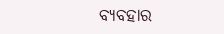ବ୍ୟବହାର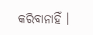କରିବାନାହିଁ ।